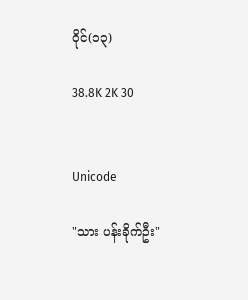ဝိုင်(၁၃)

38.8K 2K 30


Unicode

"သား ပန်းခိုက်ဦး"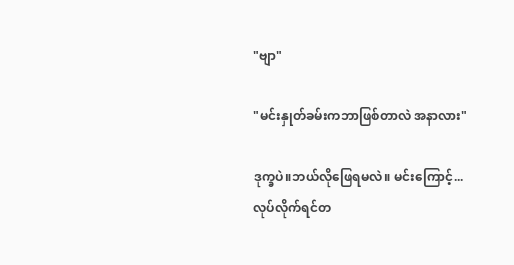"ဗျာ"

"မင်းနှုတ်ခမ်းကဘာဖြစ်တာလဲ အနာလား"

ဒုက္ခပဲ။ဘယ်လိုဖြေရမလဲ။ မင်းကြောင့်... လုပ်လိုက်ရင်တ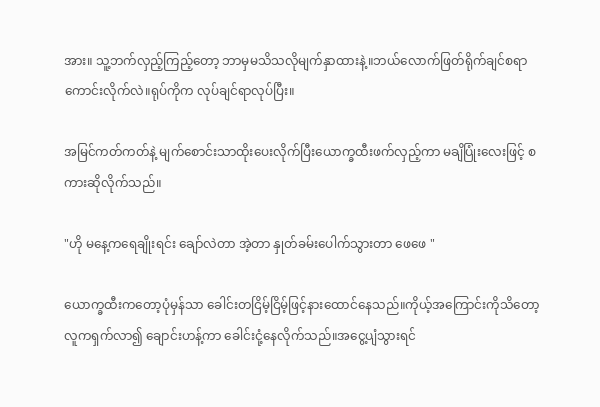အား။ သူ့ဘက်လှည့်ကြည့်တော့ ဘာမှမသိသလိုမျက်နှာထားနဲ့။ဘယ်လောက်ဖြတ်ရိုက်ချင်စရာကောင်းလိုက်လဲ။ရုပ်ကိုက လုပ်ချင်ရာလုပ်ပြီး။

အမြင်ကတ်ကတ်နဲ့ မျက်စောင်းသာထိုးပေးလိုက်ပြီးယောက္ခထီးဖက်လှည့်ကာ မချိပြုံးလေးဖြင့် စကားဆိုလိုက်သည်။

"ဟို မနေ့ကရေချိုးရင်း ချော်လဲတာ အဲ့တာ နှုတ်ခမ်းပေါက်သွားတာ ဖေဖေ "

ယောက္ခထီးကတော့ပုံမှန်သာ ခေါင်းတငြိမ့်ငြိမ့်ဖြင့်နားထောင်နေသည်။ကိုယ့်အကြောင်းကိုသိတော့လူကရှက်လာ၍ ချောင်းဟန့်ကာ ခေါင်းငုံ့နေလိုက်သည်။အငွေ့ပျံသွားရင်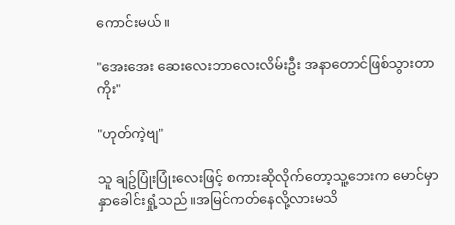ကောင်းမယ်။

"အေးအေး ဆေးလေးဘာလေးလိမ်းဦး အနာတောင်ဖြစ်သွားတာကိုး"

"ဟုတ်ကဲ့ဗျ"

သူ ချဥ်ပြုံးပြုံးလေးဖြင့် စကားဆိုလိုက်တော့သူ့ဘေးက မောင်မှာနှာခေါင်းရှုံ့သည်။အမြင်ကတ်နေလို့လားမသိ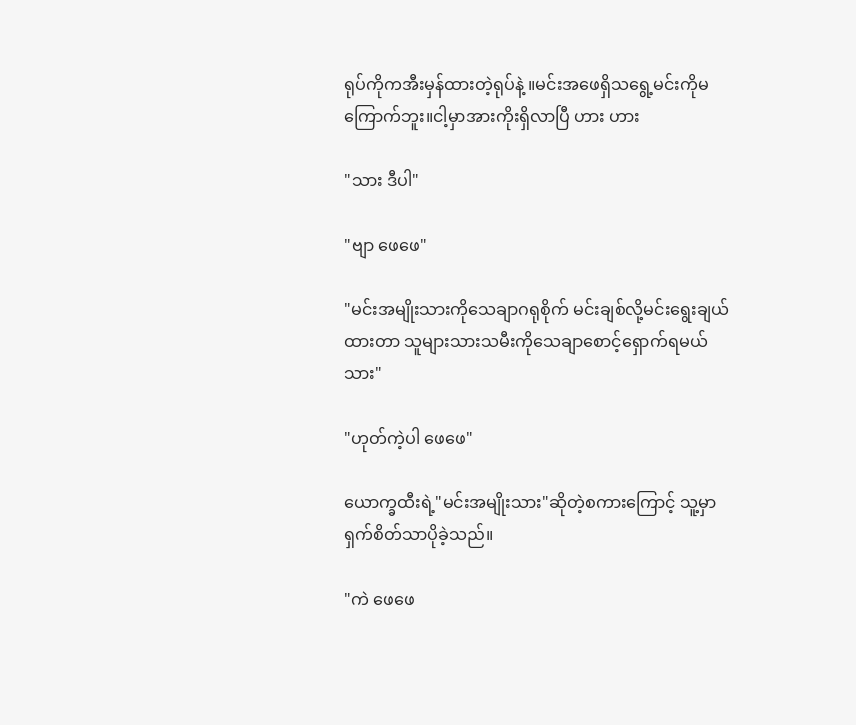ရုပ်ကိုကအီးမှန်ထားတဲ့ရုပ်နဲ့ ။မင်းအဖေရှိသရွေ့မင်းကိုမကြောက်ဘူး။ငါ့မှာအားကိုးရှိလာပြီ ဟား ဟား

"သား ဒီပါ"

"ဗျာ ဖေဖေ"

"မင်းအမျိုးသားကိုသေချာဂရုစိုက် မင်းချစ်လို့မင်းရွေးချယ်ထားတာ သူများသားသမီးကိုသေချာစောင့်ရှောက်ရမယ် သား"

"ဟုတ်ကဲ့ပါ ဖေဖေ"

ယောက္ခထီးရဲ့"မင်းအမျိုးသား"ဆိုတဲ့စကားကြောင့် သူ့မှာ ရှက်စိတ်သာပိုခဲ့သည်။

"ကဲ ဖေဖေ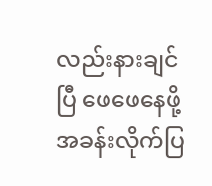လည်းနားချင်ပြီ ဖေဖေနေဖို့အခန်းလိုက်ပြ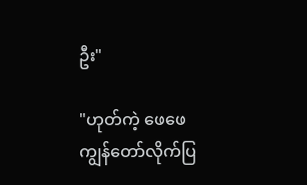ဦး"

"ဟုတ်ကဲ့ ဖေဖေကျွန်တော်လိုက်ပြ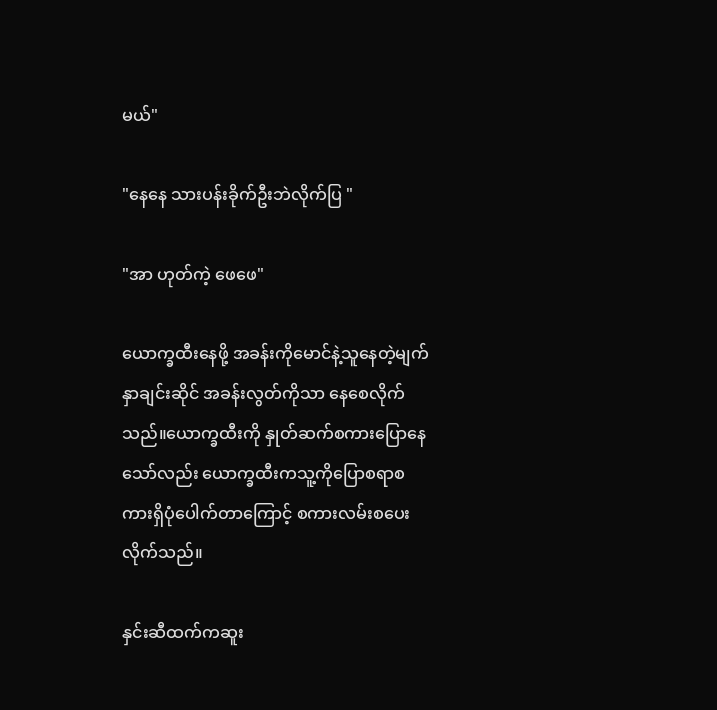မယ်"

"နေနေ သားပန်းခိုက်ဦးဘဲလိုက်ပြ "

"အာ ဟုတ်ကဲ့ ဖေဖေ"

ယောက္ခထီးနေဖို့ အခန်းကိုမောင်နဲ့သူနေတဲ့မျက်နှာချင်းဆိုင် အခန်းလွတ်ကိုသာ နေစေလိုက်သည်။ယောက္ခထီးကို နှုတ်ဆက်စကားပြောနေသော်လည်း ယောက္ခထီးကသူ့ကိုပြောစရာစကားရှိပုံပေါက်တာကြောင့် စကားလမ်းစပေးလိုက်သည်။

နှင်းဆီထက်ကဆူး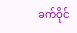ခက်ဝိုင်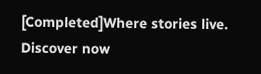[Completed]Where stories live. Discover now